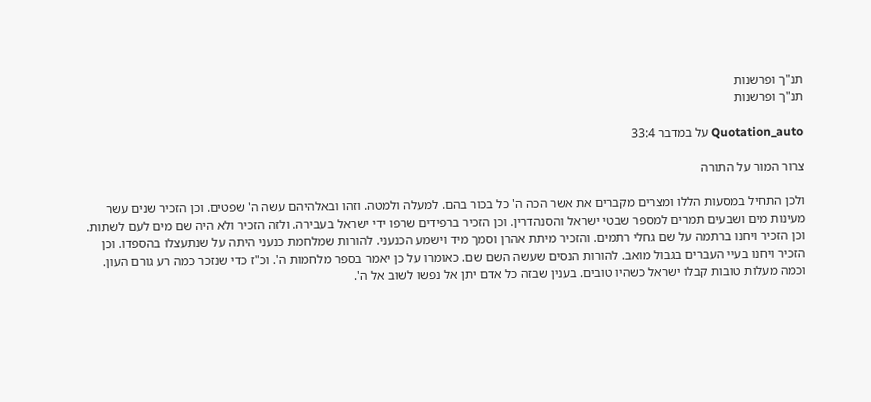תנ"ך ופרשנות
תנ"ך ופרשנות

Quotation_auto על במדבר 33:4

צרור המור על התורה

ולכן התחיל במסעות הללו ומצרים מקברים את אשר הכה ה' כל בכור בהם. למעלה ולמטה. וזהו ובאלהיהם עשה ה' שפטים. וכן הזכיר שנים עשר מעינות מים ושבעים תמרים למספר שבטי ישראל והסנהדרין. וכן הזכיר ברפידים שרפו ידי ישראל בעבירה. ולזה הזכיר ולא היה שם מים לעם לשתות. וכן הזכיר ויחנו ברתמה על שם גחלי רתמים. והזכיר מיתת אהרן וסמך מיד וישמע הכנעני. להורות שמלחמת כנעני היתה על שנתעצלו בהספדו. וכן הזכיר ויחנו בעיי העברים בגבול מואב. להורות הנסים שעשה השם שם. כאומרו על כן יאמר בספר מלחמות ה'. וכ"ז כדי שנזכר כמה רע גורם העון. וכמה מעלות טובות קבלו ישראל כשהיו טובים. בענין שבזה כל אדם יתן אל נפשו לשוב אל ה'.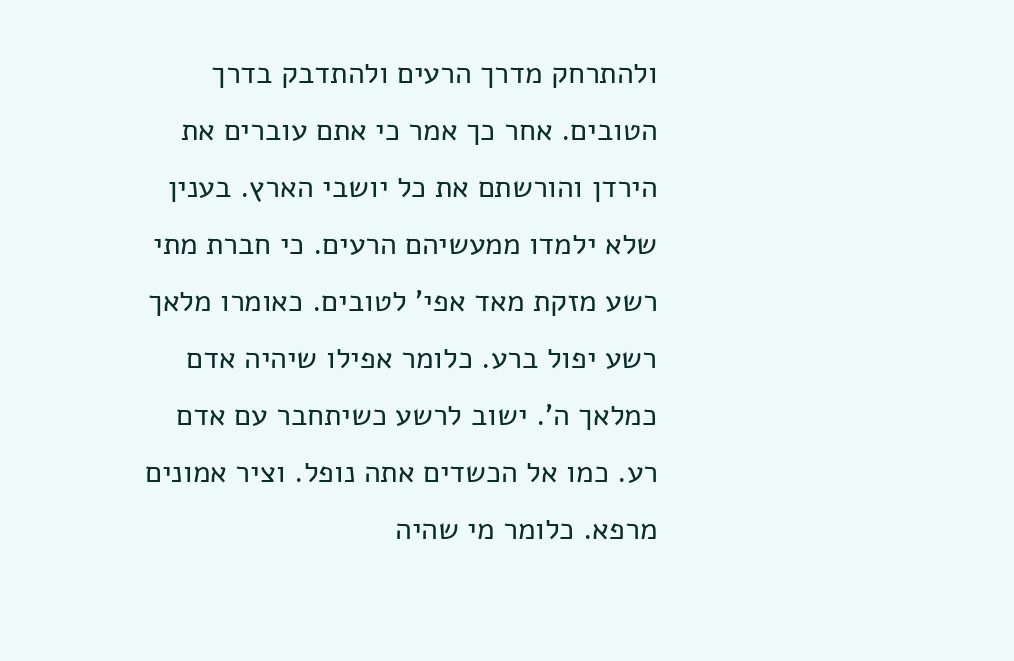ולהתרחק מדרך הרעים ולהתדבק בדרך הטובים. אחר כך אמר כי אתם עוברים את הירדן והורשתם את כל יושבי הארץ. בענין שלא ילמדו ממעשיהם הרעים. כי חברת מתי רשע מזקת מאד אפי' לטובים. כאומרו מלאך רשע יפול ברע. כלומר אפילו שיהיה אדם כמלאך ה'. ישוב לרשע כשיתחבר עם אדם רע. כמו אל הכשדים אתה נופל. וציר אמונים מרפא. כלומר מי שהיה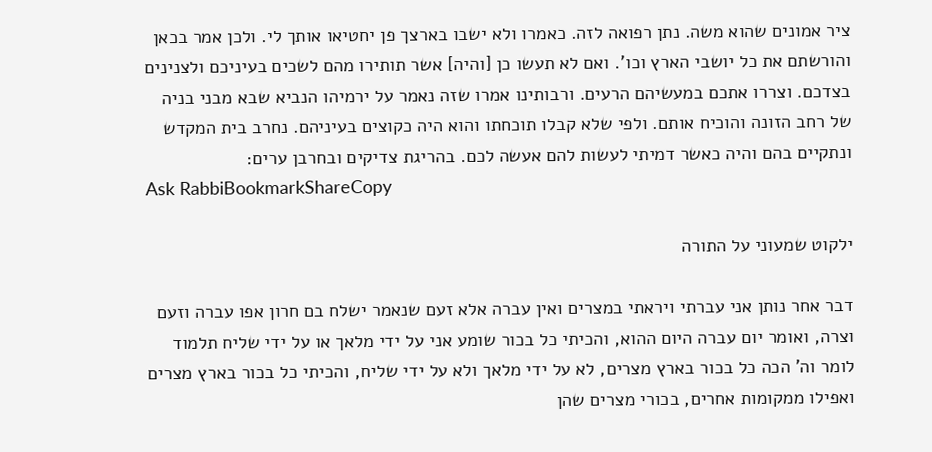ציר אמונים שהוא משה. נתן רפואה לזה. כאמרו ולא ישבו בארצך פן יחטיאו אותך לי. ולכן אמר בכאן והורשתם את כל יושבי הארץ וכו'. ואם לא תעשו כן [והיה] אשר תותירו מהם לשכים בעיניכם ולצנינים בצדכם. וצררו אתכם במעשיהם הרעים. ורבותינו אמרו שזה נאמר על ירמיהו הנביא שבא מבני בניה של רחב הזונה והוכיח אותם. ולפי שלא קבלו תוכחתו והוא היה כקוצים בעיניהם. נחרב בית המקדש ונתקיים בהם והיה כאשר דמיתי לעשות להם אעשה לכם. בהריגת צדיקים ובחרבן ערים:
Ask RabbiBookmarkShareCopy

ילקוט שמעוני על התורה

דבר אחר נותן אני עברתי ויראתי במצרים ואין עברה אלא זעם שנאמר ישלח בם חרון אפו עברה וזעם וצרה, ואומר יום עברה היום ההוא, והכיתי כל בכור שומע אני על ידי מלאך או על ידי שליח תלמוד לומר וה' הכה כל בכור בארץ מצרים, לא על ידי מלאך ולא על ידי שליח, והכיתי כל בכור בארץ מצרים ואפילו ממקומות אחרים, בכורי מצרים שהן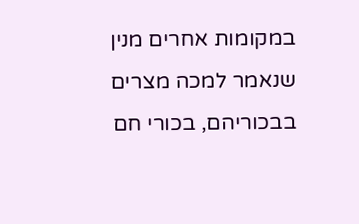במקומות אחרים מנין שנאמר למכה מצרים בבכוריהם, בכורי חם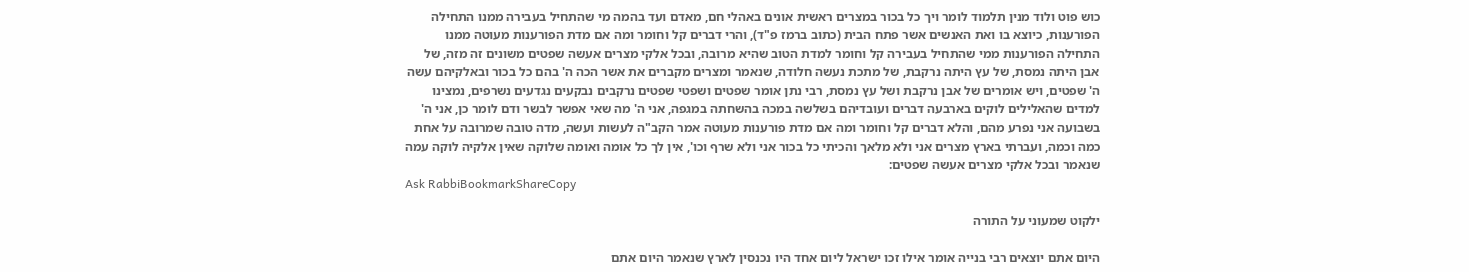כוש פוט ולוד מנין תלמוד לומר ויך כל בכור במצרים ראשית אונים באהלי חם, מאדם ועד בהמה מי שהתחיל בעבירה ממנו התחילה הפורענות, כיוצא בו ואת האנשים אשר פתח הבית (כתוב ברמז פ"ד), והרי דברים קל וחומר ומה אם מדת הפורענות מעוטה ממנו התחילה הפורענות ממי שהתחיל בעבירה קל וחומר למדת הטוב שהיא מרובה, ובכל אלקי מצרים אעשה שפטים משונים זה מזה, של אבן היתה נמסת, של עץ היתה נרקבת, של מתכת נעשה חלודה, שנאמר ומצרים מקברים את אשר הכה ה' בהם כל בכור ובאלקיהם עשה ה' שפטים, ויש אומרים של אבן נרקבת ושל עץ נמסת, רבי נתן אומר שפטים ושפטי שפטים נרקבים נבקעים נגדעים נשרפים, נמצינו למדים שהאלילים לוקים בארבעה דברים ועובדיהם בשלשה במכה בהשחתה במגפה, אני ה' מה שאי אפשר לבשר ודם לומר כן, אני ה' בשבועה אני נפרע מהם, והלא דברים קל וחומר ומה אם מדת פורענות מעוטה אמר הקב"ה לעשות ועשה, מדה טובה שמרובה על אחת כמה וכמה, ועברתי בארץ מצרים אני ולא מלאך והכיתי כל בכור אני ולא שרף וכו', אין לך כל אומה ואומה שלוקה שאין אלקיה לוקה עמה שנאמר ובכל אלקי מצרים אעשה שפטים:
Ask RabbiBookmarkShareCopy

ילקוט שמעוני על התורה

היום אתם יוצאים רבי בנייה אומר אילו זכו ישראל ליום אחד היו נכנסין לארץ שנאמר היום אתם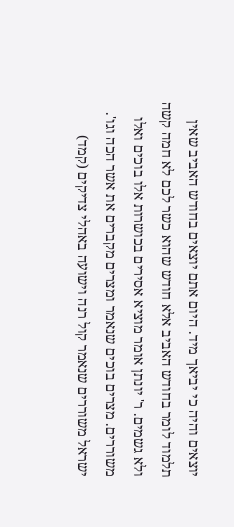יוצאים והיה כי יביאך מיד. היום אתם יוצאים בחודש האביב שאין תלמוד לומר בחודש האביב אלא חודש שהוא כשר לכם לא חמה קשה ולא גשמים. ר' יונתן אומר מוציא אסירים בכושרות אלו בוכים ואלו משוררים. מצרים בוכים שנאמר ומצרים מקברים את אשר הכה וגו'. ישראל משוררים שנאמר קול רנה וישועה באהלי צדיקים (קמד)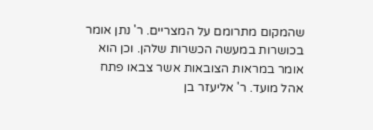שהמקום מתרומם על המצריים. ר' נתן אומר בכושרות במעשה הכשרות שלהן. וכן הוא אומר במראות הצובאות אשר צבאו פתח אהל מועד. ר' אליעזר בן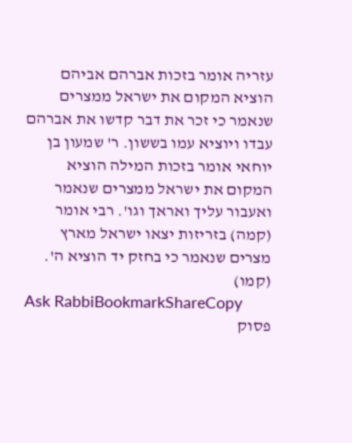עזריה אומר בזכות אברהם אביהם הוציא המקום את ישראל ממצרים שנאמר כי זכר את דבר קדשו את אברהם עבדו ויוציא עמו בששון. ר' שמעון בן יוחאי אומר בזכות המילה הוציא המקום את ישראל ממצרים שנאמר ואעבור עליך ואראך וגו'. רבי אומר (קמה) בזריזות יצאו ישראל מארץ מצרים שנאמר כי בחזק יד הוציא ה'. (קמו)
Ask RabbiBookmarkShareCopy
פסוק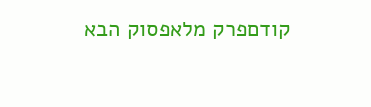קודםפרק מלאפסוק הבא